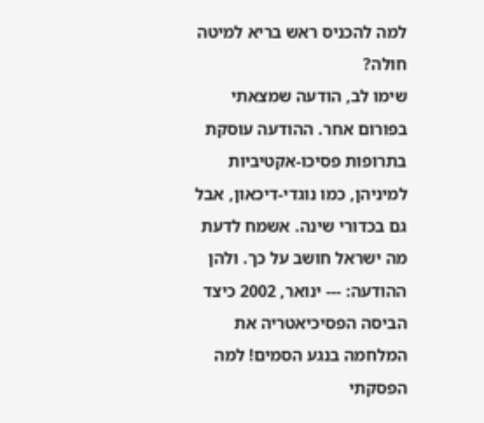למה להכניס ראש בריא למיטה חולה?
שימו לב, הודעה שמצאתי בפורום אחר. ההודעה עוסקת בתרופות פסיכו-אקטיביות למיניהן, כמו נוגדי-דיכאון, אבל גם בכדורי שינה. אשמח לדעת מה ישראל חושב על כך. ולהן ההודעה: --- ינואר, 2002 כיצד הביסה הפסיכיאטריה את המלחמה בנגע הסמים! למה הפסקתי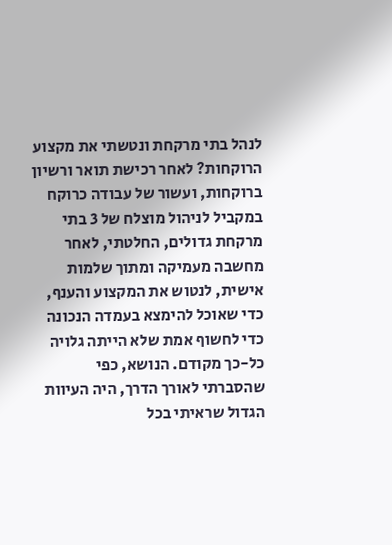לנהל בתי מרקחת ונטשתי את מקצוע הרוקחות? לאחר רכישת תואר ורשיון ברוקחות, ועשור של עבודה כרוקח במקביל לניהול מוצלח של 3 בתי מרקחת גדולים, החלטתי, לאחר מחשבה מעמיקה ומתוך שלמות אישית, לנטוש את המקצוע והענף, כדי שאוכל להימצא בעמדה הנכונה כדי לחשוף אמת שלא הייתה גלויה כל-כך מקודם. הנושא, כפי שהסברתי לאורך הדרך, היה העיוות הגדול שראיתי בכל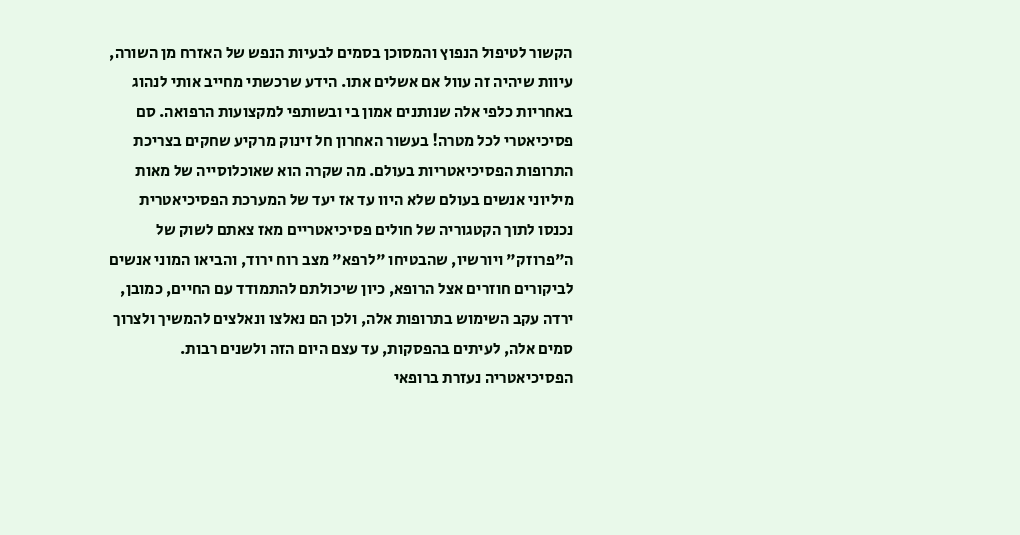הקשור לטיפול הנפוץ והמסוכן בסמים לבעיות הנפש של האזרח מן השורה, עיוות שיהיה זה עוול אם אשלים אתו. הידע שרכשתי מחייב אותי לנהוג באחריות כלפי אלה שנותנים אמון בי ובשותפי למקצועות הרפואה. סם פסיכיאטרי לכל מטרה! בעשור האחרון חל זינוק מרקיע שחקים בצריכת התרופות הפסיכיאטריות בעולם. מה שקרה הוא שאוכלוסייה של מאות מיליוני אנשים בעולם שלא היוו עד אז יעד של המערכת הפסיכיאטרית נכנסו לתוך הקטגוריה של חולים פסיכיאטריים מאז צאתם לשוק של ה"פרוזק" ויורשיו, שהבטיחו "לרפא" מצב רוח ירוד, והביאו המוני אנשים לביקורים חוזרים אצל הרופא, כיון שיכולתם להתמודד עם החיים, כמובן, ירדה עקב השימוש בתרופות אלה, ולכן הם נאלצו ונאלצים להמשיך ולצרוך סמים אלה, לעיתים בהפסקות, עד עצם היום הזה ולשנים רבות. הפסיכיאטריה נעזרת ברופאי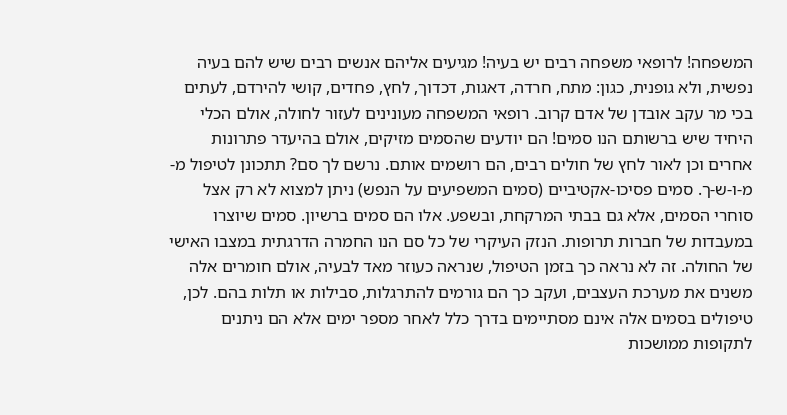המשפחה! לרופאי משפחה רבים יש בעיה! מגיעים אליהם אנשים רבים שיש להם בעיה נפשית, ולא גופנית, כגון: מתח, חרדה, דאגות, דכדוך, לחץ, פחדים, קושי להירדם, לעתים בכי מר עקב אובדן של אדם קרוב. רופאי המשפחה מעונינים לעזור לחולה, אולם הכלי היחיד שיש ברשותם הנו סמים! הם יודעים שהסמים מזיקים, אולם בהיעדר פתרונות אחרים וכן לאור לחץ של חולים רבים, הם רושמים אותם. נרשם לך סם? תתכונן לטיפול מ-מ-ו-ש-ך. סמים פסיכו-אקטיביים (סמים המשפיעים על הנפש) ניתן למצוא לא רק אצל סוחרי הסמים, אלא גם בבתי המרקחת, ובשפע. אלו הם סמים ברשיון. סמים שיוצרו במעבדות של חברות תרופות. הנזק העיקרי של כל סם הנו החמרה הדרגתית במצבו האישי של החולה. זה לא נראה כך בזמן הטיפול, שנראה כעוזר מאד לבעיה, אולם חומרים אלה משנים את מערכת העצבים, ועקב כך הם גורמים להתרגלות, סבילות או תלות בהם. לכן, טיפולים בסמים אלה אינם מסתיימים בדרך כלל לאחר מספר ימים אלא הם ניתנים לתקופות ממושכות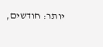יותר: חודשים,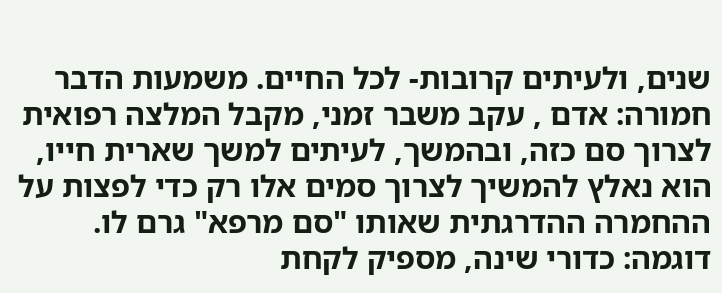שנים, ולעיתים קרובות- לכל החיים. משמעות הדבר חמורה: אדם , עקב משבר זמני, מקבל המלצה רפואית לצרוך סם כזה, ובהמשך, לעיתים למשך שארית חייו, הוא נאלץ להמשיך לצרוך סמים אלו רק כדי לפצות על ההחמרה ההדרגתית שאותו "סם מרפא" גרם לו. דוגמה: כדורי שינה, מספיק לקחת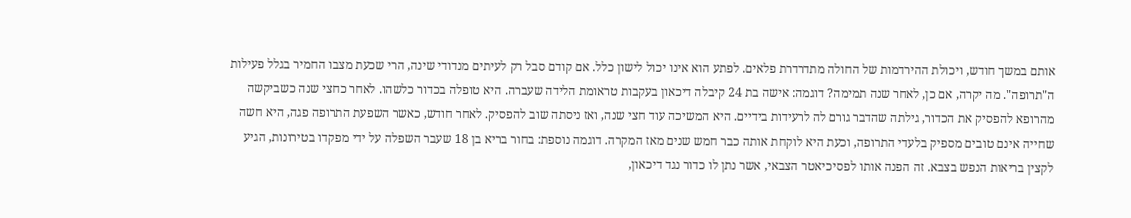אותם במשך חודש, ויכולת ההירדמות של החולה מתדרדרת פלאים. לפתע הוא אינו יכול לישון כלל. אם קודם סבל רק לעיתים מנדודי שינה, הרי שכעת מצבו החמיר בגלל פעילות ה"תרופה". מה יקרה, אם כן, לאחר שנה תמימה? דוגמה: אישה בת 24 קיבלה דיכאון בעקבות טראומת הלידה שעברה. היא טופלה בכדור כלשהו. לאחר כחצי שנה כשביקשה מהרופא להפסיק את הכדור, גילתה שהדבר גורם לה לרעידות בידיים. היא המשיכה עוד חצי שנה, ואז ניסתה שוב להפסיק. לאחר חודש, כאשר השפעת התרופה פגה, היא חשה שחייה אינם טובים מספיק בלעדי התרופה, וכעת היא לוקחת אותה כבר חמש שנים מאז המקרה. דוגמה נוספת: בחור בריא בן 18 שעבר השפלה על ידי מפקדו בטירונות, הגיע לקצין בריאות הנפש בצבא. זה הפנה אותו לפסיכיאטר הצבאי, אשר נתן לו כדור נגד דיכאון,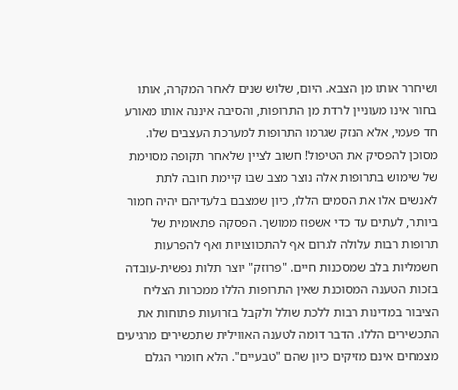ושיחרר אותו מן הצבא. היום, שלוש שנים לאחר המקרה, אותו בחור אינו מעוניין לרדת מן התרופות, והסיבה איננה אותו מאורע חד פעמי, אלא הנזק שגרמו התרופות למערכת העצבים שלו. מסוכן להפסיק את הטיפול! חשוב לציין שלאחר תקופה מסוימת של שימוש בתרופות אלה נוצר מצב שבו קיימת חובה לתת לאנשים אלו את הסמים הללו, כיון שמצבם בלעדיהם יהיה חמור ביותר, לעתים עד כדי אשפוז ממושך. הפסקה פתאומית של תרופות רבות עלולה לגרום אף להתכווצויות ואף להפרעות חשמליות בלב שמסכנות חיים. "פרוזק" יוצר תלות נפשית-עובדה בזכות הטענה המסוכנת שאין התרופות הללו ממכרות הצליח הציבור במדינות רבות ללכת שולל ולקבל בזרועות פתוחות את התכשירים הללו. הדבר דומה לטענה האווילית שתכשירים מרגיעים מצמחים אינם מזיקים כיון שהם "טבעיים". הלא חומרי הגלם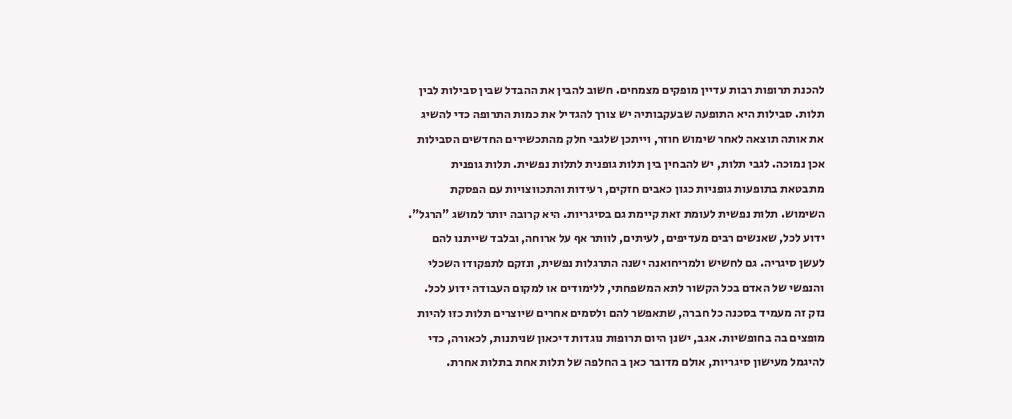להכנת תרופות רבות עדיין מופקים מצמחים. חשוב להבין את ההבדל שבין סבילות לבין תלות. סבילות היא התופעה שבעקבותיה יש צורך להגדיל את כמות התרופה כדי להשיג את אותה תוצאה לאחר שימוש חוזר, וייתכן שלגבי חלק מהתכשירים החדשים הסבילות אכן נמוכה. לגבי תלות, יש להבחין בין תלות גופנית לתלות נפשית. תלות גופנית מתבטאת בתופעות גופניות כגון כאבים חזקים, רעידות והתכווצויות עם הפסקת השימוש. תלות נפשית לעומת זאת קיימת גם בסיגריות. היא קרובה יותר למושג "הרגל". ידוע לכל, שאנשים רבים מעדיפים, לעיתים, לוותר אף על ארוחה, ובלבד שייתנו להם לעשן סיגריה. גם לחשיש ולמריחואנה ישנה התרגלות נפשית, ונזקם לתפקודו השכלי והנפשי של האדם בכל הקשור לתא המשפחתי, ללימודים או למקום העבודה ידוע לכל. נזק זה מעמיד בסכנה כל חברה, שתאפשר להם ולסמים אחרים שיוצרים תלות כזו להיות מופצים בה בחופשיות. אגב, ישנן היום תרופות נוגדות דיכאון שניתנות, לכאורה, כדי להיגמל מעישון סיגריות, אולם מדובר כאן ב החלפה של תלות אחת בתלות אחרת.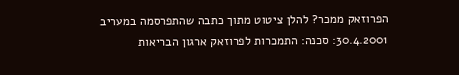הפרוזאק ממכר? להלן ציטוט מתוך כתבה שהתפרסמה במעריב 30.4.2001: סכנה: התמכרות לפרוזאק ארגון הבריאות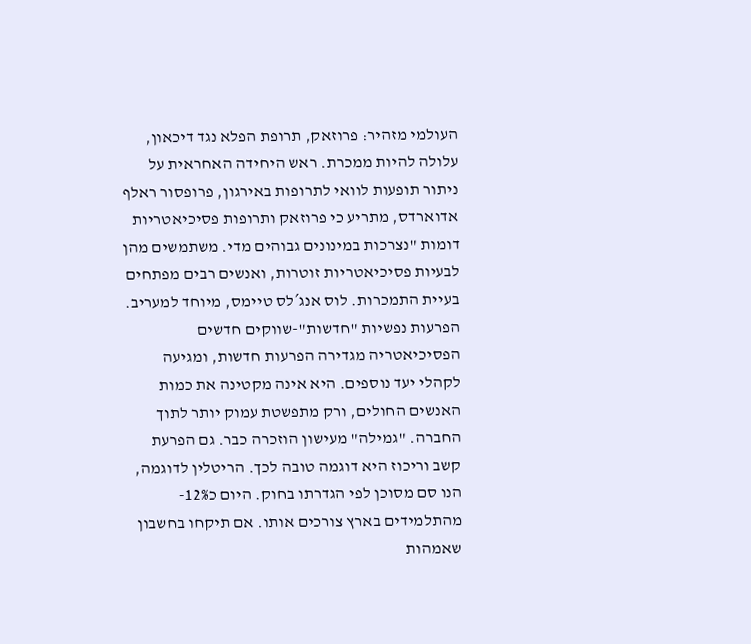העולמי מזהיר: פרוזאק, תרופת הפלא נגד דיכאון, עלולה להיות ממכרת. ראש היחידה האחראית על ניתור תופעות לוואי לתרופות באירגון, פרופסור ראלף אדוארדס, מתריע כי פרוזאק ותרופות פסיכיאטריות דומות "נצרכות במינונים גבוהים מדי. משתמשים מהן לבעיות פסיכיאטריות זוטרות, ואנשים רבים מפתחים בעיית התמכרות. לוס אנג´לס טיימס, מיוחד למעריב. הפרעות נפשיות "חדשות"-שווקים חדשים הפסיכיאטריה מגדירה הפרעות חדשות, ומגיעה לקהלי יעד נוספים. היא אינה מקטינה את כמות האנשים החולים, ורק מתפשטת עמוק יותר לתוך החברה. "גמילה" מעישון הוזכרה כבר. גם הפרעת קשב וריכוז היא דוגמה טובה לכך. הריטלין לדוגמה, הנו סם מסוכן לפי הגדרתו בחוק. היום כ12%- מהתלמידים בארץ צורכים אותו. אם תיקחו בחשבון שאמהות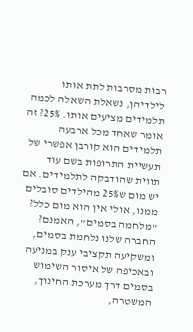רבות מסרבות לתת אותו לילדיהן, נשאלת השאלה לכמה תלמידים מציעים אותו. 25%? זה אומר שאחד מכל ארבעה תלמידים הוא קורבן אפשרי של תעשיית התרופות בשם עוד תווית שהודבקה לתלמידים. אם יש מום ש25% מהילדים סובלים ממנו, אולי אין הוא מום כלל? "מלחמה בסמים", האמנם? החברה שלנו נלחמת בסמים, ומשקיעה תקציבי ענק במניעה ובאכיפה של איסור השימוש בסמים דרך מערכת החינוך, המשטרה,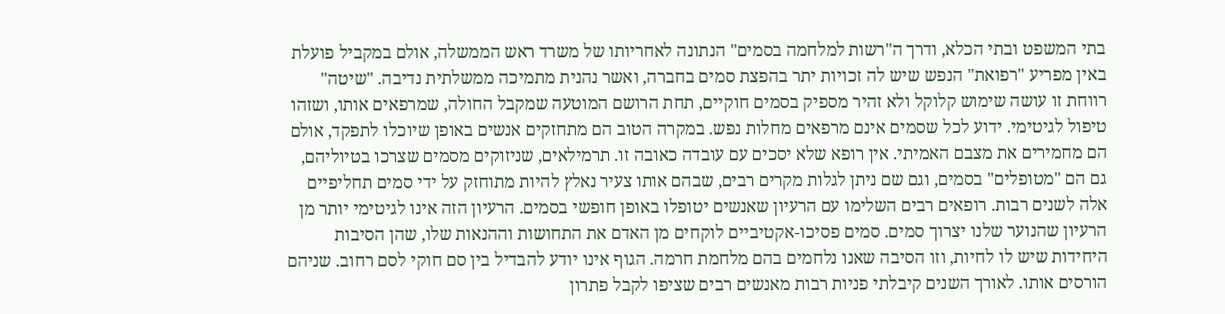בתי המשפט ובתי הכלא, ודרך ה"רשות למלחמה בסמים" הנתונה לאחריותו של משרד ראש הממשלה, אולם במקביל פועלת באין מפריע "רפואת" הנפש שיש לה זכויות יתר בהפצת סמים בחברה, ואשר נהנית מתמיכה ממשלתית נדיבה. "שיטה" רווחת זו עושה שימוש קלוקל ולא זהיר מספיק בסמים חוקיים, תחת הרושם המוטעה שמקבל החולה, שמרפאים אותו, ושזהו טיפול לגיטימי. ידוע לכל שסמים אינם מרפאים מחלות נפש. במקרה הטוב הם מתחזקים אנשים באופן שיוכלו לתפקד, אולם הם מחמירים את מצבם האמיתי. אין רופא שלא יסכים עם עובדה כאובה זו. תרמילאים, שניזוקים מסמים שצרכו בטיוליהם, גם הם "מטופלים" בסמים, וגם שם ניתן לגלות מקרים רבים, שבהם אותו צעיר נאלץ להיות מתוחזק על ידי סמים תחליפיים אלה לשנים רבות. רופאים רבים השלימו עם הרעיון שאנשים יטופלו באופן חופשי בסמים. הרעיון הזה אינו לגיטימי יותר מן הרעיון שהנוער שלנו יצרוך סמים. סמים פסיכו-אקטיביים לוקחים מן האדם את התחושות וההנאות שלו, שהן הסיבות היחידות שיש לו לחיות, וזו הסיבה שאנו נלחמים בהם מלחמת חרמה. הגוף אינו יודע להבדיל בין סם חוקי לסם רחוב. שניהם הורסים אותו. לאורך השנים קיבלתי פניות רבות מאנשים רבים שציפו לקבל פתרון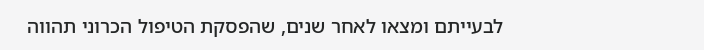לבעייתם ומצאו לאחר שנים, שהפסקת הטיפול הכרוני תהווה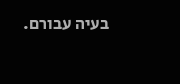בעיה עבורם.